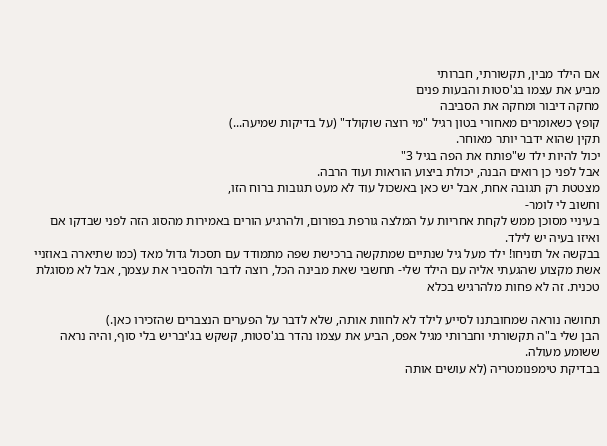אם הילד מבין, תקשורתי, חברותי
מביע את עצמו בג'סטות והבעות פנים
מחקה דיבור ומחקה את הסביבה
קופץ כשאומרים מאחורי בטון רגיל "מי רוצה שוקולד" (על בדיקות שמיעה...)
תקין שהוא ידבר יותר מאוחר.
יכול להיות ילד ש"פותח את הפה בגיל 3"
אבל לפני כן רואים הבנה, יכולת ביצוע הוראות ועוד הרבה.
מצטטת רק תגובה אחת, אבל יש כאן באשכול עוד לא מעט תגובות ברוח הזו,
וחשוב לי לומר-
בעיניי מסוכן ממש לקחת אחריות על המלצה גורפת בפורום, ולהרגיע הורים באמירות מהסוג הזה לפני שבדקו אם ואיזו בעיה יש לילד.
בבקשה אל תזניחו! ילד מעל גיל שנתיים שמתקשה ברכישת שפה מתמודד עם תסכול גדול מאד (כמו שתיארה באוזניי אשת מקצוע שהגעתי אליה עם הילד שלי- תחשבי שאת מבינה הכל, רוצה לדבר ולהסביר את עצמך, אבל לא מסוגלת טכנית. זה לא פחות מלהרגיש בכלא

תחושה נוראה שמחובתנו לסייע לילד לא לחוות אותה, שלא לדבר על הפערים הנצברים שהזכירו כאן.)
הבן שלי ב"ה תקשורתי וחברותי מגיל אפס, הביע את עצמו נהדר בג'סטות, קשקש בג'יבריש בלי סוף, והיה נראה ששומע מעולה.
בבדיקת טימפנומטריה (לא עושים אותה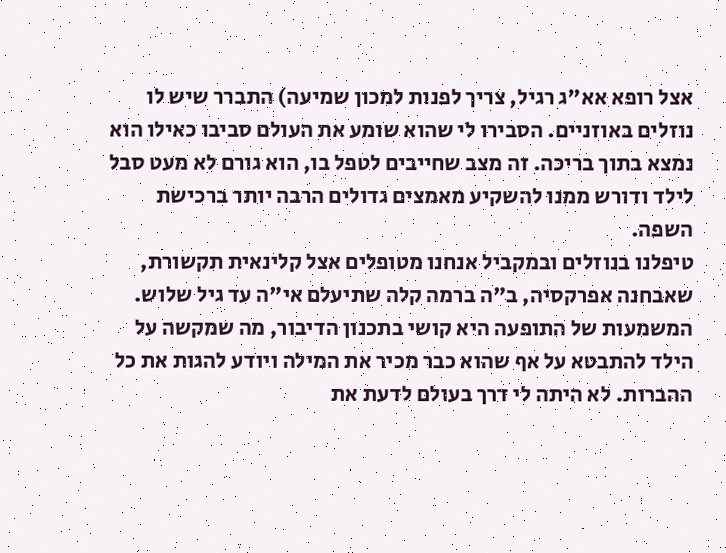אצל רופא אא"ג רגיל, צריך לפנות למכון שמיעה) התברר שיש לו נוזלים באוזניים. הסבירו לי שהוא שומע את העולם סביבו כאילו הוא נמצא בתוך בריכה. זה מצב שחייבים לטפל בו, הוא גורם לא מעט סבל לילד ודורש ממנו להשקיע מאמצים גדולים הרבה יותר ברכישת השפה.
טיפלנו בנוזלים ובמקביל אנחנו מטופלים אצל קלינאית תקשורת, שאבחנה אפרקסיה, ב"ה ברמה קלה שתיעלם אי"ה עד גיל שלוש. המשמעות של התופעה היא קושי בתכנון הדיבור, מה שמקשה על הילד להתבטא על אף שהוא כבר מכיר את המילה ויודע להגות את כל ההברות. לא היתה לי דרך בעולם לדעת את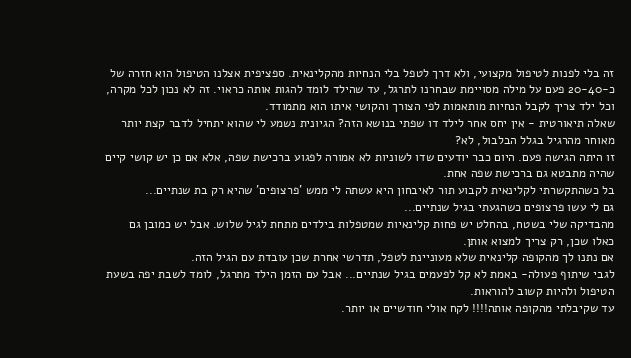זה בלי לפנות לטיפול מקצועי, ולא דרך לטפל בלי הנחיות מהקלינאית. ספציפית אצלנו הטיפול הוא חזרה של כ-20-40 פעם על מילה מסויימת שבחרנו לתרגל, עד שהילד לומד להגות אותה כראוי. זה לא נכון לכל מקרה, וכל ילד צריך לקבל הנחיות מותאמות לפי הצורך והקושי איתו הוא מתמודד.
שאלה תיאורטית - אין יחס אחר לילד דו שפתי בנושא הזה? הגיונית נשמע לי שהוא יתחיל לדבר קצת יותר מאוחר מהרגיל בגלל הבלבול, לא?
זו היתה הגישה פעם. היום כבר יודעים שדו לשוניות לא אמורה לפגוע ברכישת שפה, אלא אם כן יש קושי קיים שהיה מתבטא גם ברכישת שפה אחת.
בל כשהתקשרתי לקלינאית לקבוע תור לאיבחון היא עשתה לי ממש 'פרצופים' שהיא רק בת שנתיים...
גם לי עשו פרצופים כשהגעתי בגיל שנתיים...
מהבדיקה שלי בשטח, בהחלט יש פחות קלינאיות שמטפלות בילדים מתחת לגיל שלוש. אבל יש כמובן גם כאלו שכן, רק צריך למצוא אותן.
אם נתנו לך מהקופה קלינאית שלא מעוניינת לטפל, תדרשי אחרת שכן עובדת עם הגיל הזה.
לגבי שיתוף פעולה- באמת לא קל לפעמים בגיל שנתיים... אבל עם הזמן הילד מתרגל, לומד לשבת יפה בשעת הטיפול ולהיות קשוב להוראות.
עד שקיבלתי מהקופה אותה!!!! לקח אולי חודשיים או יותר.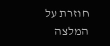חוזרת על המלצה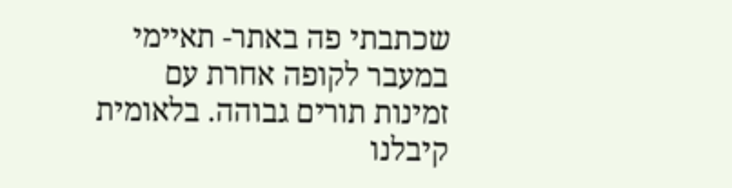שכתבתי פה באתר- תאיימי במעבר לקופה אחרת עם זמינות תורים גבוהה. בלאומית קיבלנו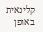קלינאית באופן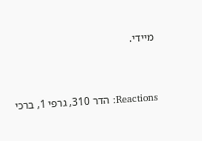מיידי.


Reactions: הדר 310, גרפי 1, ברכי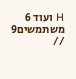H ועוד 6 משתמשים9 //